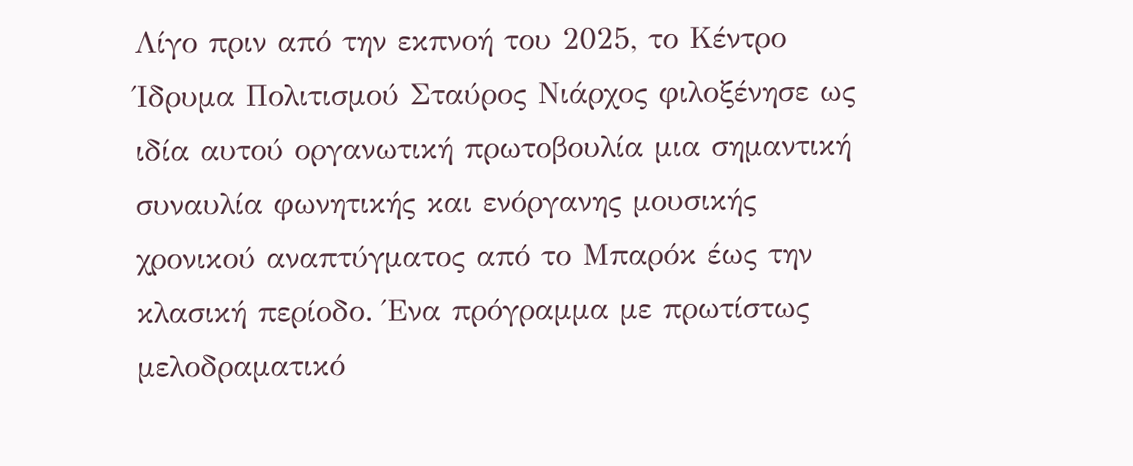Λίγο πριν από την εκπνοή του 2025, το Κέντρο Ίδρυμα Πολιτισμού Σταύρος Νιάρχος φιλοξένησε ως ιδία αυτού οργανωτική πρωτοβουλία μια σημαντική συναυλία φωνητικής και ενόργανης μουσικής χρονικού αναπτύγματος από το Μπαρόκ έως την κλασική περίοδο. Ένα πρόγραμμα με πρωτίστως μελοδραματικό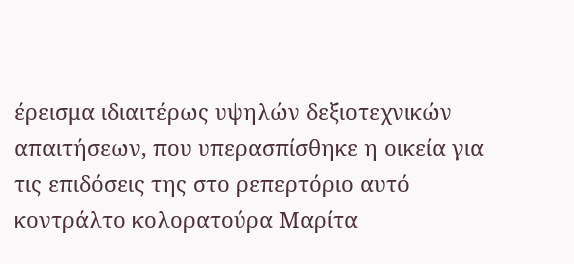έρεισμα ιδιαιτέρως υψηλών δεξιοτεχνικών απαιτήσεων, που υπερασπίσθηκε η οικεία για τις επιδόσεις της στο ρεπερτόριο αυτό κοντράλτο κολορατούρα Μαρίτα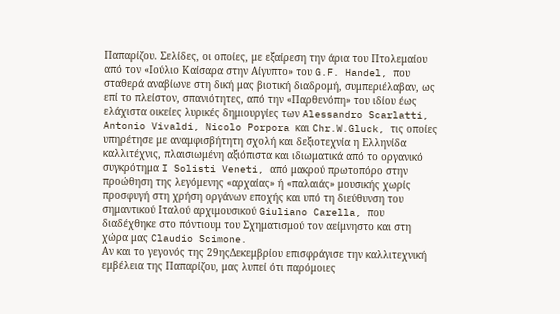Παπαρίζου. Σελίδες, οι οποίες, με εξαίρεση την άρια του Πτολεμαίου από τον «Ιούλιο Καίσαρα στην Αίγυπτο» του G.F. Handel, που σταθερά αναβίωνε στη δική μας βιοτική διαδρομή, συμπεριέλαβαν, ως επί το πλείστον, σπανιότητες, από την «Παρθενόπη» του ιδίου έως ελάχιστα οικείες λυρικές δημιουργίες των Alessandro Scarlatti, Antonio Vivaldi, Nicolo Porpora και Chr.W.Gluck, τις οποίες υπηρέτησε με αναμφισβήτητη σχολή και δεξιοτεχνία η Ελληνίδα καλλιτέχνις, πλαισιωμένη αξιόπιστα και ιδιωματικά από το οργανικό συγκρότημα I Solisti Veneti, από μακρού πρωτοπόρο στην προώθηση της λεγόμενης «αρχαίας» ή «παλαιάς» μουσικής χωρίς προσφυγή στη χρήση οργάνων εποχής και υπό τη διεύθυνση του σημαντικού Ιταλού αρχιμουσικού Giuliano Carella, που διαδέχθηκε στο πόντιουμ του Σχηματισμού τον αείμνηστο και στη χώρα μας Claudio Scimone.
Αν και το γεγονός της 29ηςΔεκεμβρίου επισφράγισε την καλλιτεχνική εμβέλεια της Παπαρίζου, μας λυπεί ότι παρόμοιες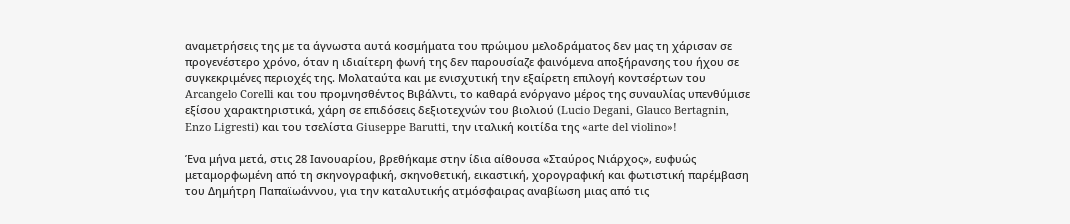αναμετρήσεις της με τα άγνωστα αυτά κοσμήματα του πρώιμου μελοδράματος δεν μας τη χάρισαν σε προγενέστερο χρόνο, όταν η ιδιαίτερη φωνή της δεν παρουσίαζε φαινόμενα αποξήρανσης του ήχου σε συγκεκριμένες περιοχές της. Μολαταύτα και με ενισχυτική την εξαίρετη επιλογή κοντσέρτων του Arcangelo Corelli και του προμνησθέντος Βιβάλντι, το καθαρά ενόργανο μέρος της συναυλίας υπενθύμισε εξίσου χαρακτηριστικά, χάρη σε επιδόσεις δεξιοτεχνών του βιολιού (Lucio Degani, Glauco Bertagnin, Enzo Ligresti) και του τσελίστα Giuseppe Barutti, την ιταλική κοιτίδα της «arte del violino»!

Ένα μήνα μετά, στις 28 Ιανουαρίου, βρεθήκαμε στην ίδια αίθουσα «Σταύρος Νιάρχος», ευφυώς μεταμορφωμένη από τη σκηνογραφική, σκηνοθετική, εικαστική, χορογραφική και φωτιστική παρέμβαση του Δημήτρη Παπαϊωάννου, για την καταλυτικής ατμόσφαιρας αναβίωση μιας από τις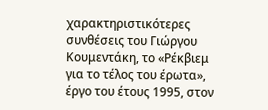χαρακτηριστικότερες συνθέσεις του Γιώργου Κουμεντάκη, το «Ρέκβιεμ για το τέλος του έρωτα», έργο του έτους 1995, στον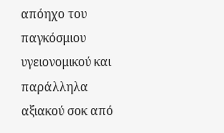απόηχο του παγκόσμιου υγειονομικού και παράλληλα αξιακού σοκ από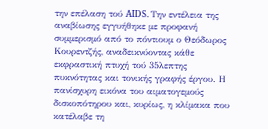την επέλαση τού AIDS. Την εντέλεια της αναβίωσης εγγυήθηκε με προφανή συμμερισμό από το πόντιουμ ο Θεόδωρος Κουρεντζής, αναδεικνύοντας κάθε εκφραστική πτυχή τού 35λεπτης πυκνότητας και τονικής γραφής έργου. Η πανίσχυρη εικόνα του αιματογεμούς δισκοπότηρου και, κυρίως, η κλίμακα που κατέλαβε τη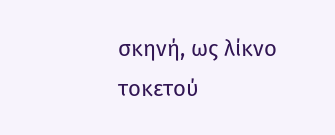σκηνή, ως λίκνο τοκετού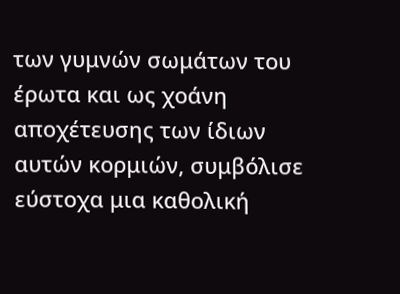των γυμνών σωμάτων του έρωτα και ως χοάνη αποχέτευσης των ίδιων αυτών κορμιών, συμβόλισε εύστοχα μια καθολική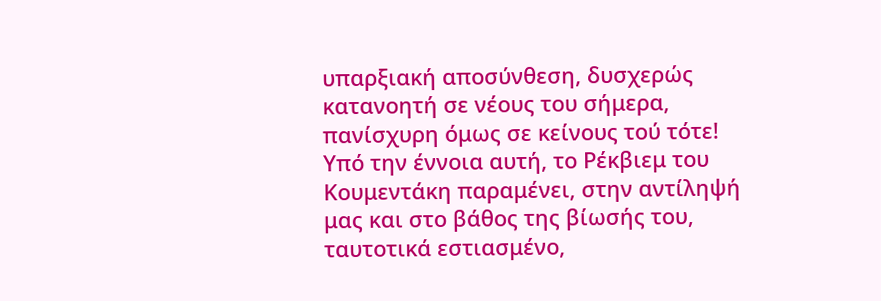υπαρξιακή αποσύνθεση, δυσχερώς κατανοητή σε νέους του σήμερα, πανίσχυρη όμως σε κείνους τού τότε! Υπό την έννοια αυτή, το Ρέκβιεμ του Κουμεντάκη παραμένει, στην αντίληψή μας και στο βάθος της βίωσής του, ταυτοτικά εστιασμένο,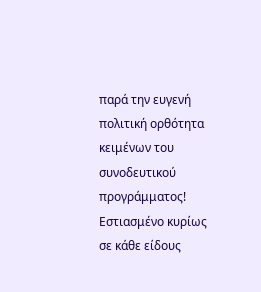παρά την ευγενή πολιτική ορθότητα κειμένων του συνοδευτικού προγράμματος! Εστιασμένο κυρίως σε κάθε είδους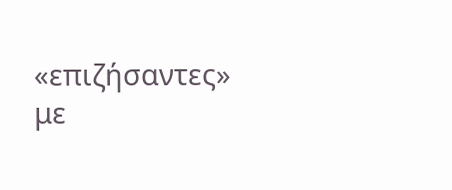«επιζήσαντες» με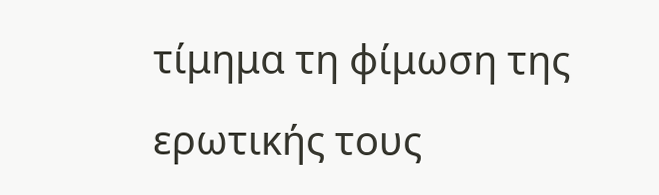τίμημα τη φίμωση της ερωτικής τους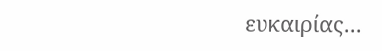ευκαιρίας...